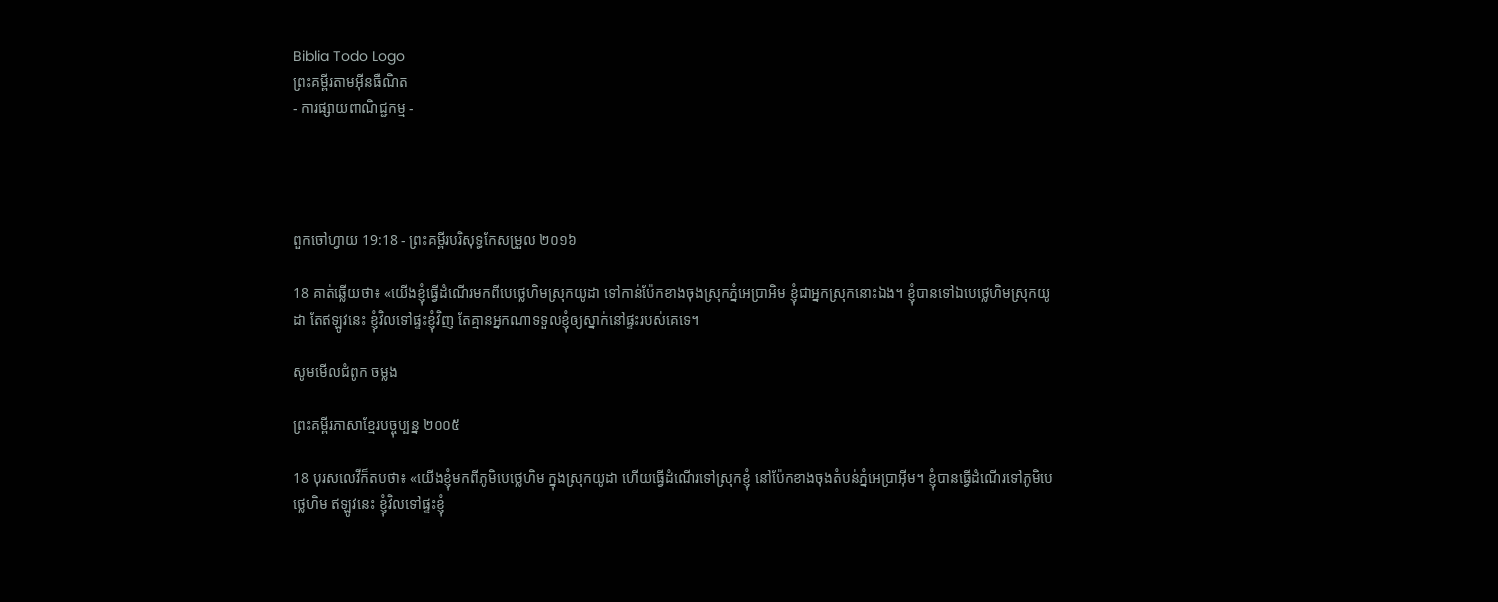Biblia Todo Logo
ព្រះគម្ពីរតាមអ៊ីនធឺណិត
- ការផ្សាយពាណិជ្ជកម្ម -




ពួកចៅ‌ហ្វាយ 19:18 - ព្រះគម្ពីរបរិសុទ្ធកែសម្រួល ២០១៦

18 គាត់ឆ្លើយថា៖ «យើងខ្ញុំធ្វើដំណើរមកពីបេថ្លេ‌ហិមស្រុកយូដា ទៅកាន់ប៉ែកខាងចុងស្រុកភ្នំអេប្រាអិម ខ្ញុំជាអ្នកស្រុកនោះឯង។ ខ្ញុំបានទៅឯបេថ្លេ‌ហិមស្រុកយូដា តែឥឡូវនេះ ខ្ញុំវិលទៅផ្ទះខ្ញុំវិញ តែគ្មានអ្នកណាទទួលខ្ញុំឲ្យស្នាក់នៅផ្ទះរបស់គេទេ។

សូមមើលជំពូក ចម្លង

ព្រះគម្ពីរភាសាខ្មែរបច្ចុប្បន្ន ២០០៥

18 បុរសលេវីក៏តបថា៖ «យើងខ្ញុំមកពីភូមិបេថ្លេ‌ហិម ក្នុងស្រុកយូដា ហើយធ្វើដំណើរទៅស្រុកខ្ញុំ នៅប៉ែកខាងចុងតំបន់ភ្នំអេប្រាអ៊ីម។ ខ្ញុំបានធ្វើដំណើរទៅភូមិបេថ្លេ‌ហិម ឥឡូវនេះ ខ្ញុំវិលទៅផ្ទះខ្ញុំ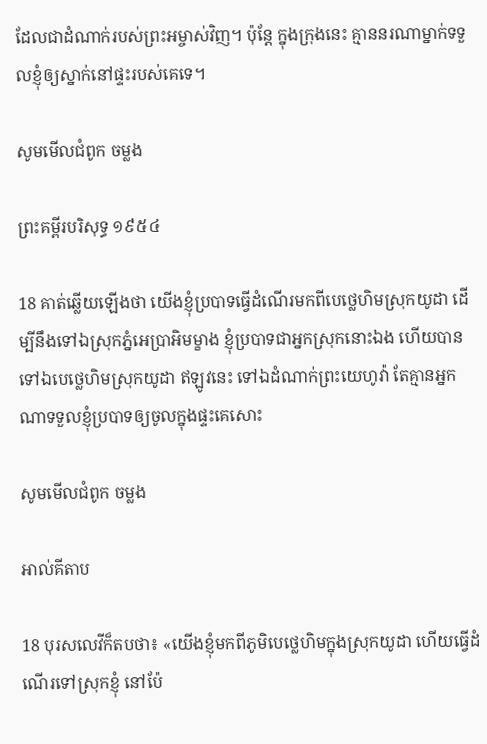ដែលជាដំណាក់របស់ព្រះ‌អម្ចាស់វិញ។ ប៉ុន្តែ ក្នុងក្រុងនេះ គ្មាននរណាម្នាក់ទទួលខ្ញុំឲ្យស្នាក់នៅផ្ទះរបស់គេទេ។

សូមមើលជំពូក ចម្លង

ព្រះគម្ពីរបរិសុទ្ធ ១៩៥៤

18 គាត់ឆ្លើយឡើងថា យើងខ្ញុំប្របាទធ្វើដំណើរមកពីបេថ្លេ‌ហិមស្រុកយូដា ដើម្បីនឹងទៅឯស្រុកភ្នំអេប្រា‌អិមម្ខាង ខ្ញុំប្របាទជាអ្នកស្រុកនោះឯង ហើយបានទៅឯបេថ្លេ‌ហិមស្រុកយូដា ឥឡូវនេះ ទៅឯដំណាក់ព្រះ‌យេហូវ៉ា តែគ្មានអ្នកណាទទួលខ្ញុំប្របាទឲ្យចូលក្នុងផ្ទះគេសោះ

សូមមើលជំពូក ចម្លង

អាល់គីតាប

18 បុរសលេវីក៏តបថា៖ «យើងខ្ញុំមកពីភូមិបេថ្លេ‌ហិមក្នុងស្រុកយូដា ហើយធ្វើដំណើរទៅស្រុកខ្ញុំ នៅប៉ែ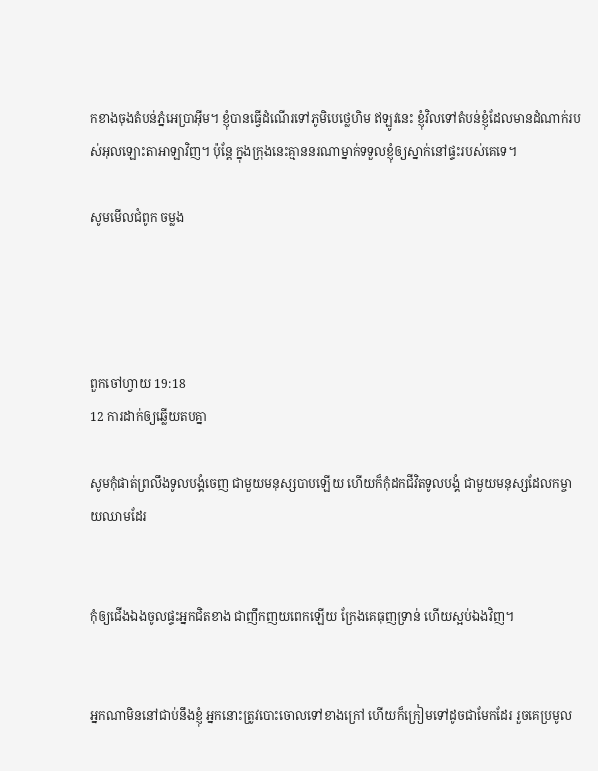កខាងចុងតំបន់ភ្នំអេប្រា‌អ៊ីម។ ខ្ញុំបានធ្វើដំណើរទៅភូមិបេថ្លេ‌ហិម ឥឡូវនេះ ខ្ញុំវិលទៅតំបន់ខ្ញុំដែលមានដំណាក់របស់អុលឡោះ‌តាអាឡាវិញ។ ប៉ុន្តែ ក្នុងក្រុងនេះគ្មាននរណាម្នាក់ទទួលខ្ញុំឲ្យស្នាក់នៅផ្ទះរបស់គេទេ។

សូមមើលជំពូក ចម្លង




ពួកចៅ‌ហ្វាយ 19:18
12 ការដាក់ឲ្យឆ្លើយតបគ្នា

សូមកុំផាត់ព្រលឹងទូល‌បង្គំចេញ ជាមួយមនុស្សបាបឡើយ ហើយក៏កុំដកជីវិតទូល‌បង្គំ ជាមួយមនុស្សដែលកម្ចាយឈាមដែរ


កុំឲ្យជើងឯងចូលផ្ទះអ្នកជិតខាង ជាញឹកញយពេកឡើយ ក្រែងគេធុញទ្រាន់ ហើយស្អប់ឯងវិញ។


អ្នកណាមិននៅជាប់នឹងខ្ញុំ អ្នកនោះត្រូវបោះចោលទៅខាងក្រៅ ហើយក៏ក្រៀមទៅដូចជាមែកដែរ រួចគេប្រមូល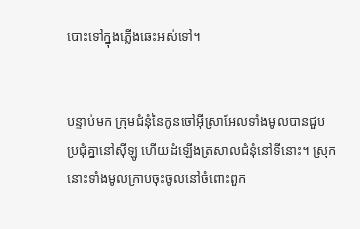បោះទៅក្នុងភ្លើងឆេះអស់ទៅ។


បន្ទាប់មក ក្រុមជំនុំនៃកូនចៅអ៊ីស្រា‌អែលទាំងមូលបានជួបប្រជុំគ្នានៅស៊ីឡូ ហើយដំឡើងត្រសាលជំនុំនៅទីនោះ។ ស្រុកនោះទាំងមូលក្រាបចុះចូលនៅចំពោះពួក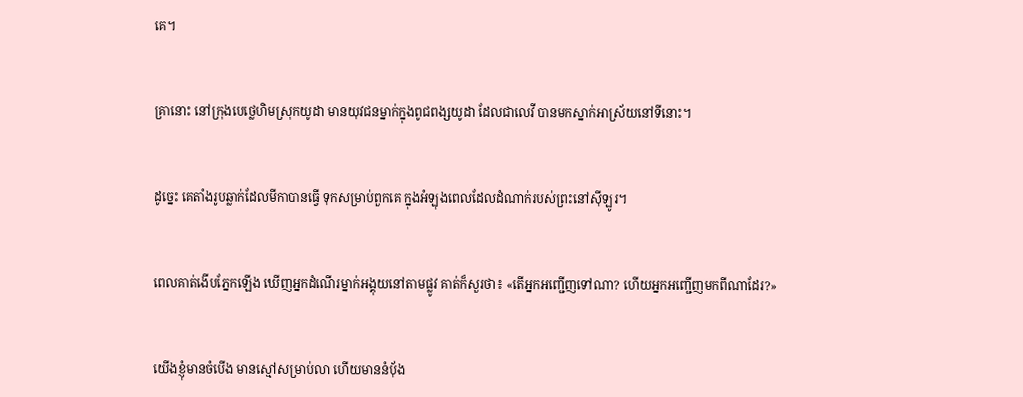គេ។


គ្រានោះ នៅក្រុងបេថ្លេ‌ហិមស្រុកយូដា មានយុវជនម្នាក់ក្នុងពូជពង្សយូដា ដែលជាលេវី បានមកស្នាក់អាស្រ័យនៅទីនោះ។


ដូច្នេះ គេតាំងរូបឆ្លាក់ដែលមីកាបានធ្វើ ទុកសម្រាប់ពួកគេ ក្នុងអំឡុងពេលដែលដំណាក់របស់ព្រះនៅស៊ីឡូរ។


ពេលគាត់ងើបភ្នែកឡើង ឃើញអ្នកដំណើរម្នាក់អង្គុយនៅតាមផ្លូវ គាត់ក៏សួរថា៖ «តើអ្នកអញ្ជើញទៅណា? ហើយអ្នកអញ្ជើញមកពីណាដែរ?»


យើងខ្ញុំមានចំបើង មានស្មៅសម្រាប់លា ហើយមាននំបុ័ង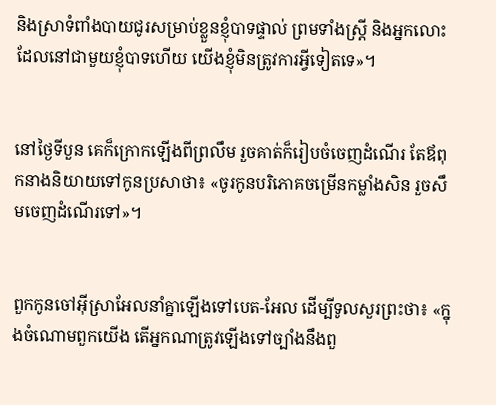និងស្រាទំពាំង‌បាយ‌ជូរសម្រាប់ខ្លួនខ្ញុំបាទផ្ទាល់ ព្រមទាំងស្ត្រី និងអ្នកលោះដែលនៅជាមួយខ្ញុំបាទហើយ យើងខ្ញុំមិនត្រូវការអ្វីទៀតទេ»។


នៅថ្ងៃទីបួន គេក៏ក្រោកឡើងពីព្រលឹម រួចគាត់ក៏រៀបចំចេញដំណើរ តែឪពុកនាងនិយាយទៅកូនប្រសាថា៖ «ចូរកូនបរិ‌ភោគចម្រើនកម្លាំងសិន រួចសឹមចេញដំណើរទៅ»។


ពួកកូនចៅអ៊ីស្រា‌អែលនាំគ្នាឡើងទៅបេត-អែល ដើម្បីទូលសួរព្រះថា៖ «ក្នុងចំណោមពួកយើង តើអ្នកណាត្រូវឡើងទៅច្បាំងនឹងពួ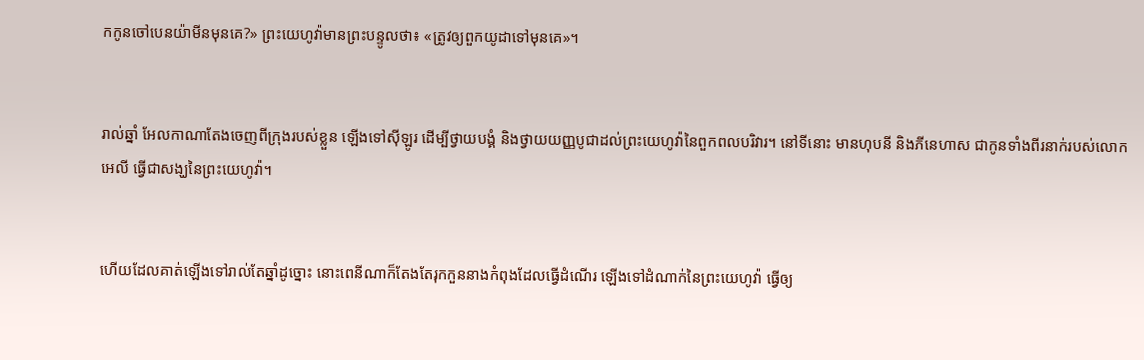កកូនចៅបេនយ៉ាមីនមុនគេ?» ព្រះ‌យេហូវ៉ាមានព្រះ‌បន្ទូលថា៖ «ត្រូវឲ្យពួកយូដាទៅមុនគេ»។


រាល់ឆ្នាំ អែល‌កាណាតែងចេញពីក្រុងរបស់ខ្លួន ឡើងទៅស៊ីឡូរ ដើម្បីថ្វាយ‌បង្គំ និងថ្វាយយញ្ញ‌បូជាដល់ព្រះ‌យេហូវ៉ានៃពួកពល‌បរិវារ។ នៅទីនោះ មានហុបនី និងភីនេ‌ហាស ជាកូនទាំងពីរនាក់របស់លោកអេលី ធ្វើជាសង្ឃនៃព្រះ‌យេហូវ៉ា។


ហើយដែលគាត់ឡើងទៅរាល់តែឆ្នាំដូច្នោះ នោះពេនី‌ណាក៏តែង‌តែរុក‌កួននាងកំពុងដែលធ្វើដំណើរ ឡើងទៅដំណាក់នៃព្រះ‌យេហូវ៉ា ធ្វើឲ្យ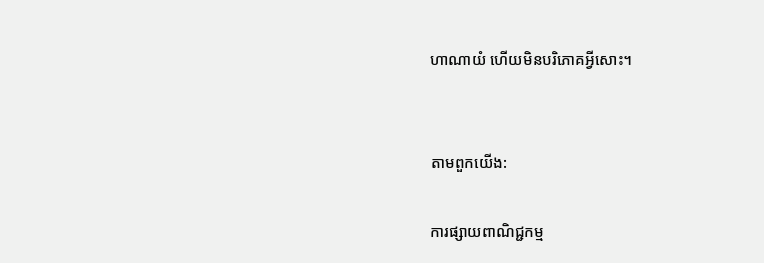ហា‌ណាយំ ហើយមិនបរិ‌ភោគអ្វីសោះ។


តាមពួកយើង:

ការផ្សាយពាណិជ្ជកម្ម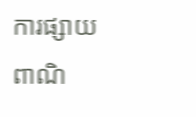ការផ្សាយពាណិ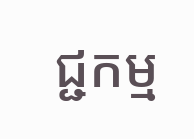ជ្ជកម្ម